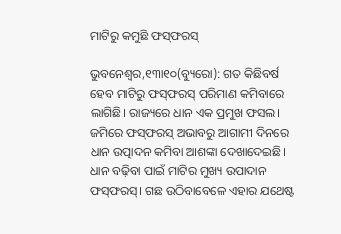ମାଟିରୁ କମୁଛି ଫସ୍‌ଫରସ୍‌

ଭୁବନେଶ୍ୱର,୧୩ା୧୦(ବ୍ୟୁରୋ): ଗତ କିଛିବର୍ଷ ହେବ ମାଟିରୁ ଫସ୍‌ଫରସ୍‌ ପରିମାଣ କମିବାରେ ଲାଗିଛି। ରାଜ୍ୟରେ ଧାନ ଏକ ପ୍ରମୁଖ ଫସଲ। ଜମିରେ ଫସ୍‌ଫରସ୍‌ ଅଭାବରୁ ଆଗାମୀ ଦିନରେ ଧାନ ଉତ୍ପାଦନ କମିବା ଆଶଙ୍କା ଦେଖାଦେଇଛି। ଧାନ ବଢ଼ିବା ପାଇଁ ମାଟିର ମୁଖ୍ୟ ଉପାଦାନ ଫସ୍‌ଫରସ୍‌। ଗଛ ଉଠିବାବେଳେ ଏହାର ଯଥେଷ୍ଟ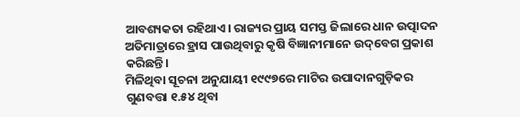ଆବଶ୍ୟକତା ରହିଥାଏ। ରାଜ୍ୟର ପ୍ରାୟ ସମସ୍ତ ଜିଲାରେ ଧାନ ଉତ୍ପାଦନ ଅତିମାତ୍ରାରେ ହ୍ରାସ ପାଉଥିବାରୁ କୃଷି ବିଜ୍ଞାନୀମାନେ ଉଦ୍‌ବେଗ ପ୍ରକାଶ କରିଛନ୍ତି।
ମିଳିଥିବା ସୂଚନା ଅନୁଯାୟୀ ୧୯୯୭ରେ ମାଟିର ଉପାଦାନଗୁଡ଼ିକର ଗୁଣବତ୍ତା ୧.୫୪ ଥିବା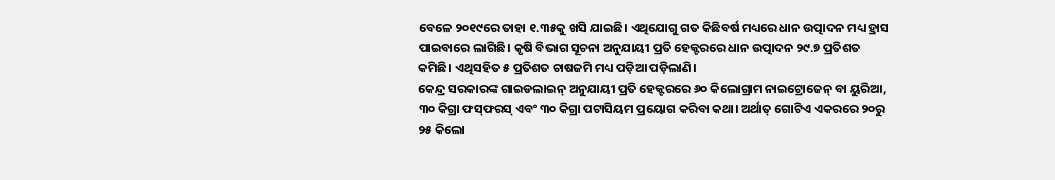ବେଳେ ୨୦୧୯ରେ ତାହା ୧.୩୫କୁ ଖସି ଯାଇଛି। ଏଥିଯୋଗୁ ଗତ କିଛିବର୍ଷ ମଧ୍ୟରେ ଧାନ ଉତ୍ପାଦନ ମଧ୍ୟ ହ୍ରାସ ପାଇବାରେ ଲାଗିଛି। କୃଷି ବିଭାଗ ସୂଚନା ଅନୁଯାୟୀ ପ୍ରତି ହେକ୍ଟରରେ ଧାନ ଉତ୍ପାଦନ ୨୯.୭ ପ୍ରତିଶତ କମିଛି। ଏଥିସହିତ ୫ ପ୍ରତିଶତ ଚାଷଜମି ମଧ୍ୟ ପଡ଼ିଆ ପଡ଼ିଲାଣି।
କେନ୍ଦ୍ର ସରକାରଙ୍କ ଗାଇଡଲାଇନ୍‌ ଅନୁଯାୟୀ ପ୍ରତି ହେକ୍ଟରରେ ୬୦ କିଲୋଗ୍ରାମ ନାଇଟ୍ରୋଜେନ୍‌ ବା ୟୁରିଆ, ୩୦ କିଗ୍ରା ଫସ୍‌ଫରସ୍‌ ଏବଂ ୩୦ କିଗ୍ରା ପଟାସିୟମ ପ୍ରୟୋଗ କରିବା କଥା। ଅର୍ଥାତ୍‌ ଗୋଟିଏ ଏକରରେ ୨୦ରୁ ୨୫ କିଲୋ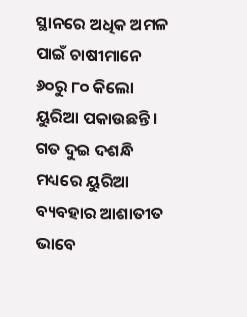ସ୍ଥାନରେ ଅଧିକ ଅମଳ ପାଇଁ ଚାଷୀମାନେ ୬୦ରୁ ୮୦ କିଲୋ ୟୁରିଆ ପକାଉଛନ୍ତି । ଗତ ଦୁଇ ଦଶନ୍ଧି ମଧ୍ୟରେ ୟୁରିଆ ବ୍ୟବହାର ଆଶାତୀତ ଭାବେ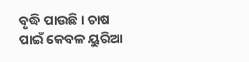ବୃଦ୍ଧି ପାଉଛି। ଚାଷ ପାଇଁ କେବଳ ୟୁରିଆ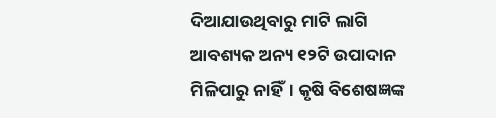ଦିଆଯାଉଥିବାରୁ ମାଟି ଲାଗି ଆବଶ୍ୟକ ଅନ୍ୟ ୧୨ଟି ଉପାଦାନ ମିଳିପାରୁ ନାହିଁ। କୃଷି ବିଶେଷଜ୍ଞଙ୍କ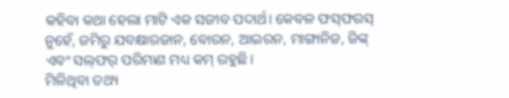କହିବା କଥା ହେଲା ମାଟି ଏକ ସଜୀବ ପଦାର୍ଥ। କେବଳ ଫସ୍‌ଫରସ୍‌ ନୁହେଁ, ଜମିରୁ ଯବକ୍ଷାରଜାନ, ବୋରନ, ଆଇରନ, ମାଙ୍ଗାନିଜ, ଜିଙ୍କ୍‌ ଏବଂ ସଲ୍‌ଫର୍‌ ପରିମାଣ ମଧ୍ୟ କମ୍‌ ରହୁଛି।
ମିଳିଥିବା ତଥ୍ୟ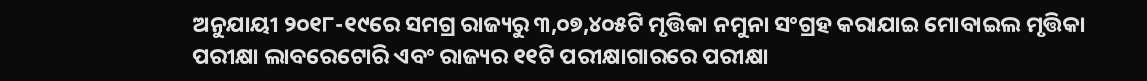ଅନୁଯାୟୀ ୨୦୧୮-୧୯ରେ ସମଗ୍ର ରାଜ୍ୟରୁ ୩,୦୭,୪୦୫ଟି ମୃତ୍ତିକା ନମୁନା ସଂଗ୍ରହ କରାଯାଇ ମୋବାଇଲ ମୃତ୍ତିକା ପରୀକ୍ଷା ଲାବରେଟୋରି ଏବଂ ରାଜ୍ୟର ୧୧ଟି ପରୀକ୍ଷାଗାରରେ ପରୀକ୍ଷା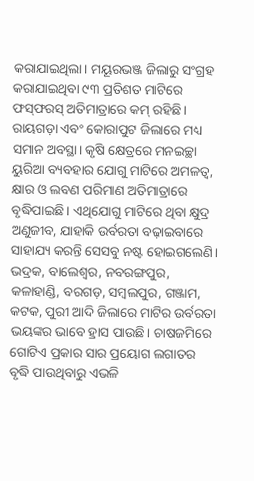କରାଯାଇଥିଲା। ମୟୂରଭଞ୍ଜ ଜିଲାରୁ ସଂଗ୍ରହ କରାଯାଇଥିବା ୯୩ ପ୍ରତିଶତ ମାଟିରେ ଫସ୍‌ଫରସ୍‌ ଅତିମାତ୍ରାରେ କମ୍‌ ରହିଛି। ରାୟଗଡ଼ା ଏବଂ କୋରାପୁଟ ଜିଲାରେ ମଧ୍ୟ ସମାନ ଅବସ୍ଥା। କୃଷି କ୍ଷେତ୍ରରେ ମନଇଚ୍ଛା ୟୁରିଆ ବ୍ୟବହାର ଯୋଗୁ ମାଟିରେ ଅମଳତ୍ୱ, କ୍ଷାର ଓ ଲବଣ ପରିମାଣ ଅତିମାତ୍ରାରେ ବୃଦ୍ଧିପାଇଛି। ଏଥିଯୋଗୁ ମାଟିରେ ଥିବା କ୍ଷୁଦ୍ର ଅଣୁଜୀବ, ଯାହାକି ଉର୍ବରତା ବଢ଼ାଇବାରେ ସାହାଯ୍ୟ କରନ୍ତି ସେସବୁ ନଷ୍ଟ ହୋଇଗଲେଣି। ଭଦ୍ରକ, ବାଲେଶ୍ୱର, ନବରଙ୍ଗପୁର, କଳାହାଣ୍ଡି, ବରଗଡ଼, ସମ୍ବଲପୁର, ଗଞ୍ଜାମ, କଟକ, ପୁରୀ ଆଦି ଜିଲାରେ ମାଟିର ଉର୍ବରତା ଭୟଙ୍କର ଭାବେ ହ୍ରାସ ପାଉଛି। ଚାଷଜମିରେ ଗୋଟିଏ ପ୍ରକାର ସାର ପ୍ରୟୋଗ ଲଗାତର ବୃଦ୍ଧି ପାଉଥିବାରୁ ଏଭଳି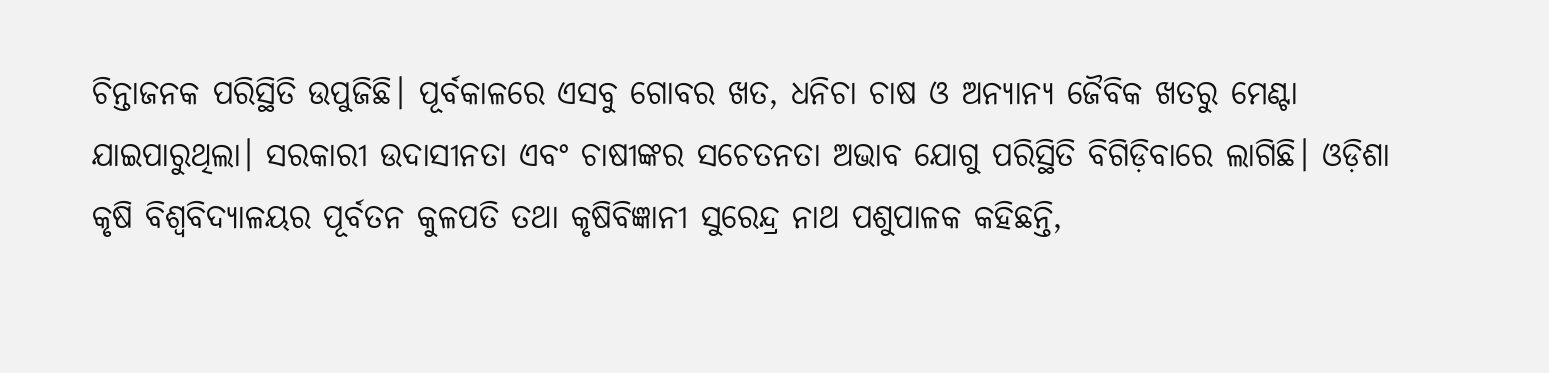ଚିନ୍ତାଜନକ ପରିସ୍ଥିତି ଉପୁଜିଛି। ପୂର୍ବକାଳରେ ଏସବୁ ଗୋବର ଖତ, ଧନିଚା ଚାଷ ଓ ଅନ୍ୟାନ୍ୟ ଜୈବିକ ଖତରୁ ମେଣ୍ଟା ଯାଇପାରୁଥିଲା। ସରକାରୀ ଉଦାସୀନତା ଏବଂ ଚାଷୀଙ୍କର ସଚେତନତା ଅଭାବ ଯୋଗୁ ପରିସ୍ଥିତି ବିଗିଡ଼ିବାରେ ଲାଗିଛି। ଓଡ଼ିଶା କୃଷି ବିଶ୍ୱବିଦ୍ୟାଳୟର ପୂର୍ବତନ କୁଳପତି ତଥା କୃଷିବିଜ୍ଞାନୀ ସୁରେନ୍ଦ୍ର ନାଥ ପଶୁପାଳକ କହିଛନ୍ତି,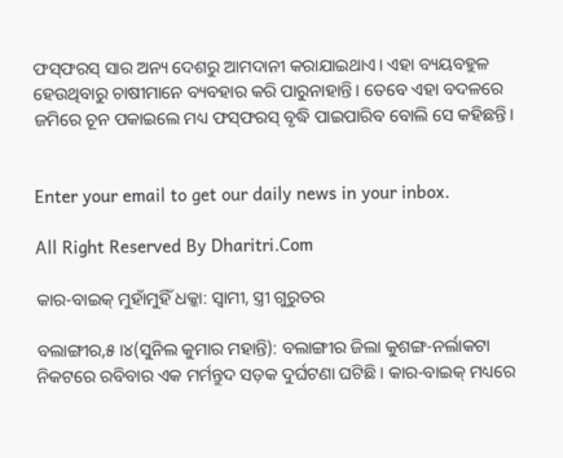ଫସ୍‌ଫରସ୍‌ ସାର ଅନ୍ୟ ଦେଶରୁ ଆମଦାନୀ କରାଯାଇଥାଏ। ଏହା ବ୍ୟୟବହୁଳ ହେଉଥିବାରୁ ଚାଷୀମାନେ ବ୍ୟବହାର କରି ପାରୁନାହାନ୍ତି। ତେବେ ଏହା ବଦଳରେ ଜମିରେ ଚୂନ ପକାଇଲେ ମଧ୍ୟ ଫସ୍‌ଫରସ୍‌ ବୃଦ୍ଧି ପାଇପାରିବ ବୋଲି ସେ କହିଛନ୍ତି।


Enter your email to get our daily news in your inbox.

All Right Reserved By Dharitri.Com

କାର-ବାଇକ୍‌ ମୁହାଁମୁହିଁ ଧକ୍କା: ସ୍ବାମୀ, ସ୍ତ୍ରୀ ଗୁରୁତର

ବଲାଙ୍ଗୀର,୫।୪(ସୁନିଲ କୁମାର ମହାନ୍ତି): ବଲାଙ୍ଗୀର ଜିଲା କୁଶଙ୍ଗ-ନର୍ଲାକଟା ନିକଟରେ ରବିବାର ଏକ ମର୍ମନ୍ତୁଦ ସଡ଼କ ଦୁର୍ଘଟଣା ଘଟିଛି। କାର-ବାଇକ୍‌ ମଧ୍ୟରେ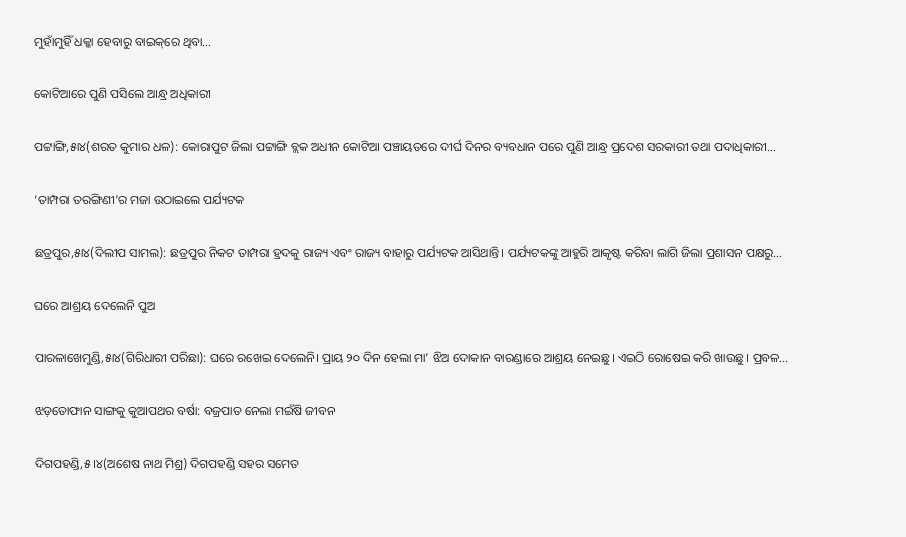ମୁହାଁମୁହିଁ ଧକ୍କା ହେବାରୁ ବାଇକ୍‌ରେ ଥିବା…

କୋଟିଆରେ ପୁଣି ପସିଲେ ଆନ୍ଧ୍ର ଅଧିକାରୀ

ପଟ୍ଟାଙ୍ଗି,୫ା୪(ଶରତ କୁମାର ଧଳ): କୋରାପୁଟ ଜିଲା ପଟ୍ଟାଙ୍ଗି ବ୍ଲକ ଅଧୀନ କୋଟିଆ ପଞ୍ଚାୟତରେ ଦୀର୍ଘ ଦିନର ବ୍ୟବଧାନ ପରେ ପୁଣି ଆନ୍ଧ୍ର ପ୍ରଦେଶ ସରକାରୀ ତଥା ପଦାଧିକାରୀ…

‘ତାମ୍ପରା ତରଙ୍ଗିଣୀ’ର ମଜା ଉଠାଇଲେ ପର୍ଯ୍ୟଟକ

ଛତ୍ରପୁର,୫ା୪(ଦିଲୀପ ସାମଲ): ଛତ୍ରପୁର ନିକଟ ତାମ୍ପରା ହ୍ରଦକୁ ରାଜ୍ୟ ଏବଂ ରାଜ୍ୟ ବାହାରୁ ପର୍ଯ୍ୟଟକ ଆସିଥାନ୍ତି। ପର୍ଯ୍ୟଟକଙ୍କୁ ଆହୁରି ଆକୃଷ୍ଟ କରିବା ଲାଗି ଜିଲା ପ୍ରଶାସନ ପକ୍ଷରୁ…

ଘରେ ଆଶ୍ରୟ ଦେଲେନି ପୁଅ

ପାରଳାଖେମୁଣ୍ଡି,୫ା୪(ଗିରିଧାରୀ ପରିଛା): ଘରେ ରଖେଇ ଦେଲେନି। ପ୍ରାୟ ୨୦ ଦିନ ହେଲା ମା’ ଝିଅ ଦୋକାନ ବାରଣ୍ଡାରେ ଆଶ୍ରୟ ନେଇଛୁ। ଏଇଠି ରୋଷେଇ କରି ଖାଉଛୁ। ପ୍ରବଳ…

ଝଡ଼ତୋଫାନ ସାଙ୍ଗକୁ କୁଆପଥର ବର୍ଷା: ବଜ୍ରପାତ ନେଲା ମଇଁଷି ଜୀବନ

ଦିଗପହଣ୍ଡି,୫।୪(ଅଶେଷ ନାଥ ମିଶ୍ର) ଦିଗପହଣ୍ଡି ସହର ସମେତ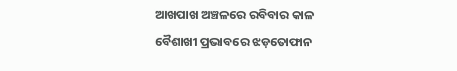ଆଖପାଖ ଅଞ୍ଚଳରେ ରବିବାର କାଳ ବୈଶାଖୀ ପ୍ରଭାବରେ ଝଡ଼ତୋଫାନ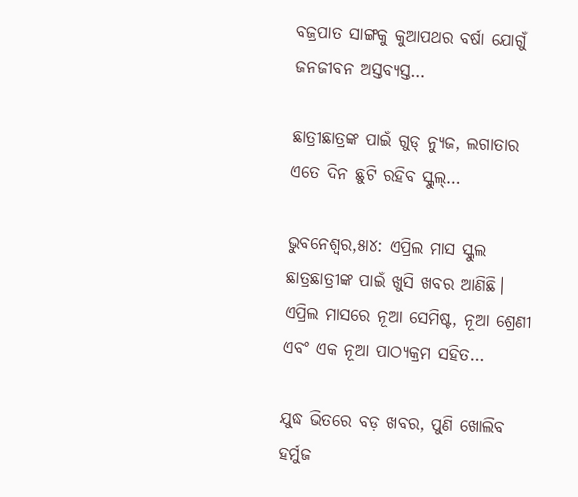ବଜ୍ରପାତ ସାଙ୍ଗକୁ କୁଆପଥର ବର୍ଷା ଯୋଗୁଁ ଜନଜୀବନ ଅସ୍ତବ୍ୟସ୍ତ…

ଛାତ୍ରୀଛାତ୍ରଙ୍କ ପାଇଁ ଗୁଡ୍ ନ୍ୟୁଜ, ଲଗାତାର ଏତେ ଦିନ ଛୁଟି ରହିବ ସ୍କୁଲ୍…

ଭୁବନେଶ୍ୱର,୫ା୪: ଏପ୍ରିଲ ମାସ ସ୍କୁଲ ଛାତ୍ରଛାତ୍ରୀଙ୍କ ପାଇଁ ଖୁସି ଖବର ଆଣିଛି। ଏପ୍ରିଲ ମାସରେ ନୂଆ ସେମିଷ୍ଟ, ନୂଆ ଶ୍ରେଣୀ ଏବଂ ଏକ ନୂଆ ପାଠ୍ୟକ୍ରମ ସହିତ…

ଯୁଦ୍ଧ ଭିତରେ ବଡ଼ ଖବର, ପୁଣି ଖୋଲିବ ହର୍ମୁଜ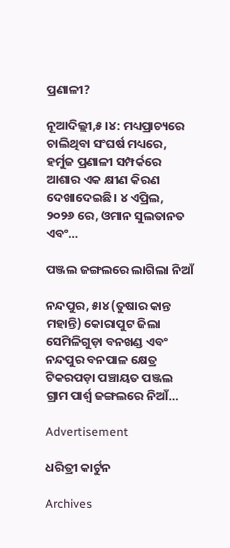ପ୍ରଣାଳୀ?

ନୂଆଦିଲ୍ଲୀ,୫।୪: ମଧ୍ୟପ୍ରାଚ୍ୟରେ ଚାଲିଥିବା ସଂଘର୍ଷ ମଧ୍ୟରେ, ହର୍ମୁଜ ପ୍ରଣାଳୀ ସମ୍ପର୍କରେ ଆଶାର ଏକ କ୍ଷୀଣ କିରଣ ଦେଖାଦେଇଛି। ୪ ଏପ୍ରିଲ, ୨୦୨୬ ରେ, ଓମାନ ସୁଲତାନତ ଏବଂ…

ପଞ୍ଜଲ ଜଙ୍ଗଲରେ ଲାଗିଲା ନିଆଁ

ନନ୍ଦପୁର, ୫ା୪ (ତୁଷାର କାନ୍ତ ମହାନ୍ତି) କୋରାପୁଟ ଜିଲା ସେମିଳିଗୁଡ଼ା ବନଖଣ୍ଡ ଏବଂ ନନ୍ଦପୁର ବନପାଳ କ୍ଷେତ୍ର ଟିକରପଡ଼ା ପଞ୍ଚାୟତ ପଞ୍ଜଲ ଗ୍ରାମ ପାର୍ଶ୍ୱ ଜଙ୍ଗଲରେ ନିଆଁ…

Advertisement

ଧରିତ୍ରୀ କାର୍ଟୁନ

Archives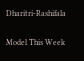Dharitri-Rashifala

Model This Week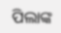ପିଲାଙ୍କ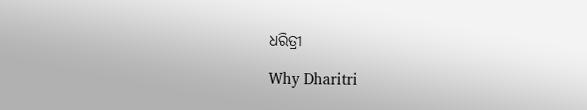ଧରିତ୍ରୀ

Why Dharitri